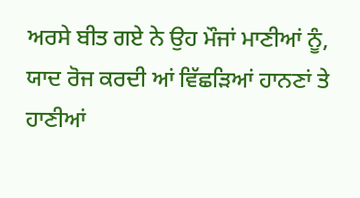ਅਰਸੇ ਬੀਤ ਗਏ ਨੇ ਉਹ ਮੌਜਾਂ ਮਾਣੀਆਂ ਨੂੰ,
ਯਾਦ ਰੋਜ ਕਰਦੀ ਆਂ ਵਿੱਛੜਿਆਂ ਹਾਨਣਾਂ ਤੇ ਹਾਣੀਆਂ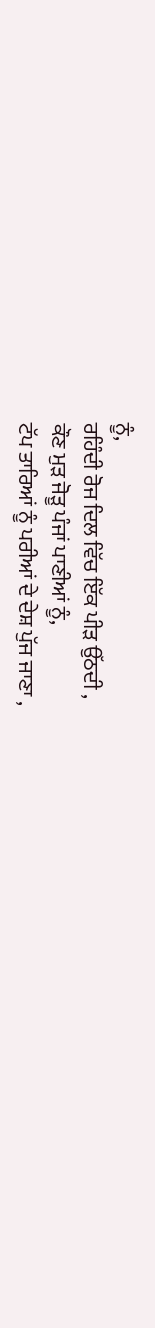ਨੂੰ,
ਰਹਿੰਦੀ ਰੋਜ ਦਿਲ ਵਿੱਚ ਇੱਕ ਪੀੜ ਉੱਠਦੀ ,
ਕੌਣ ਮੁੜ ਜੋੜੂ ਪੰਜਾਂ ਪਾਣੀਆਂ ਨੂੰ,
ਟੱਪ ਤਾਰਿਆਂ ਨੂੰ ਪਰੀਆਂ ਦੇ ਦੇਸ਼ ਪੁੱਜ ਜਾਣਾ ,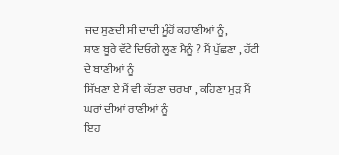ਜਦ ਸੁਣਦੀ ਸੀ ਦਾਦੀ ਮੂੰਹੋਂ ਕਹਾਣੀਆਂ ਨੂੰ,
ਸ਼ਾਣ ਬੂਰੇ ਵੱਟੇ ਦਿਓਗੇ ਲੂਣ ਮੈਨੂੰ ? ਮੈਂ ਪੁੱਛਣਾ , ਹੱਟੀ ਦੇ ਬਾਣੀਆਂ ਨੂੰ
ਸਿੱਖਣਾ ਏ ਮੈਂ ਵੀ ਕੱਤਣਾ ਚਰਖਾ , ਕਹਿਣਾ ਮੁੜ ਮੈਂ ਘਰਾਂ ਦੀਆਂ ਰਾਣੀਆਂ ਨੂੰ
ਇਹ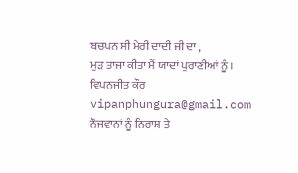ਬਚਪਨ ਸੀ ਮੇਰੀ ਦਾਦੀ ਜੀ ਦਾ ,
ਮੁੜ ਤਾਜਾ ਕੀਤਾ ਮੈਂ ਯਾਦਾਂ ਪੁਰਾਣੀਆਂ ਨੂੰ ।
ਵਿਪਨਜੀਤ ਕੌਰ
vipanphungura@gmail.com
ਨੌਜਵਾਨਾਂ ਨੂੰ ਨਿਰਾਸ਼ ਤੇ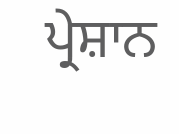ਪ੍ਰੇਸ਼ਾਨ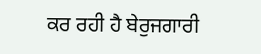ਕਰ ਰਹੀ ਹੈ ਬੇਰੁਜਗਾਰੀ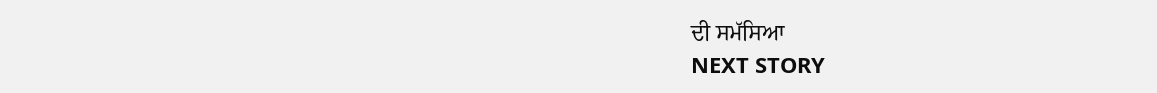ਦੀ ਸਮੱਸਿਆ
NEXT STORY